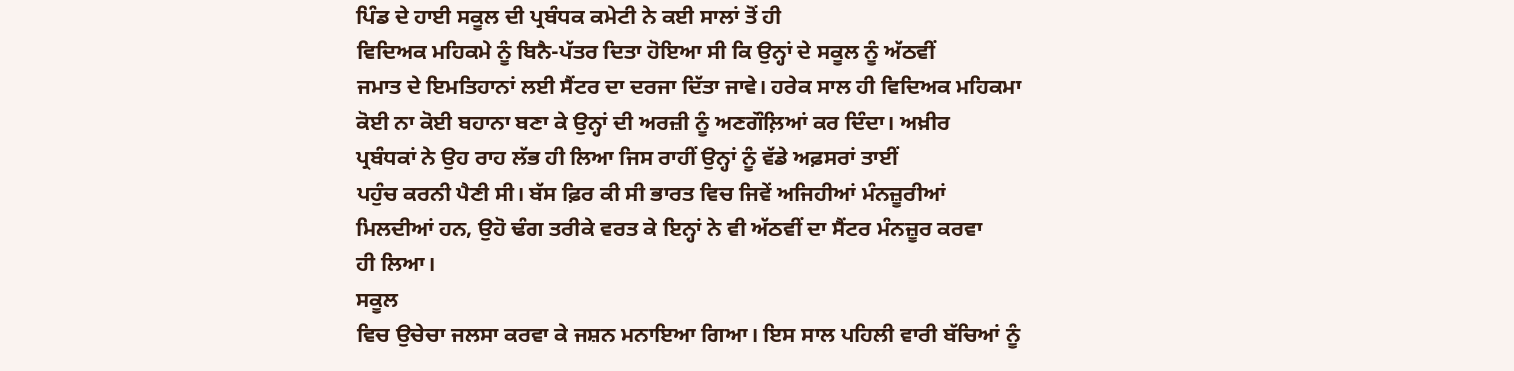ਪਿੰਡ ਦੇ ਹਾਈ ਸਕੂਲ ਦੀ ਪ੍ਰਬੰਧਕ ਕਮੇਟੀ ਨੇ ਕਈ ਸਾਲਾਂ ਤੋਂ ਹੀ
ਵਿਦਿਅਕ ਮਹਿਕਮੇ ਨੂੰ ਬਿਨੈ-ਪੱਤਰ ਦਿਤਾ ਹੋਇਆ ਸੀ ਕਿ ਉਨ੍ਹਾਂ ਦੇ ਸਕੂਲ ਨੂੰ ਅੱਠਵੀਂ
ਜਮਾਤ ਦੇ ਇਮਤਿਹਾਨਾਂ ਲਈ ਸੈਂਟਰ ਦਾ ਦਰਜਾ ਦਿੱਤਾ ਜਾਵੇ। ਹਰੇਕ ਸਾਲ ਹੀ ਵਿਦਿਅਕ ਮਹਿਕਮਾ
ਕੋਈ ਨਾ ਕੋਈ ਬਹਾਨਾ ਬਣਾ ਕੇ ਉਨ੍ਹਾਂ ਦੀ ਅਰਜ਼ੀ ਨੂੰ ਅਣਗੌਲ਼ਿਆਂ ਕਰ ਦਿੰਦਾ। ਅਖ਼ੀਰ
ਪ੍ਰਬੰਧਕਾਂ ਨੇ ਉਹ ਰਾਹ ਲੱਭ ਹੀ ਲਿਆ ਜਿਸ ਰਾਹੀਂ ਉਨ੍ਹਾਂ ਨੂੰ ਵੱਡੇ ਅਫ਼ਸਰਾਂ ਤਾਈਂ
ਪਹੁੰਚ ਕਰਨੀ ਪੈਣੀ ਸੀ। ਬੱਸ ਫ਼ਿਰ ਕੀ ਸੀ ਭਾਰਤ ਵਿਚ ਜਿਵੇਂ ਅਜਿਹੀਆਂ ਮੰਨਜ਼ੂਰੀਆਂ
ਮਿਲਦੀਆਂ ਹਨ, ਉਹੋ ਢੰਗ ਤਰੀਕੇ ਵਰਤ ਕੇ ਇਨ੍ਹਾਂ ਨੇ ਵੀ ਅੱਠਵੀਂ ਦਾ ਸੈਂਟਰ ਮੰਨਜ਼ੂਰ ਕਰਵਾ
ਹੀ ਲਿਆ।
ਸਕੂਲ
ਵਿਚ ਉਚੇਚਾ ਜਲਸਾ ਕਰਵਾ ਕੇ ਜਸ਼ਨ ਮਨਾਇਆ ਗਿਆ। ਇਸ ਸਾਲ ਪਹਿਲੀ ਵਾਰੀ ਬੱਚਿਆਂ ਨੂੰ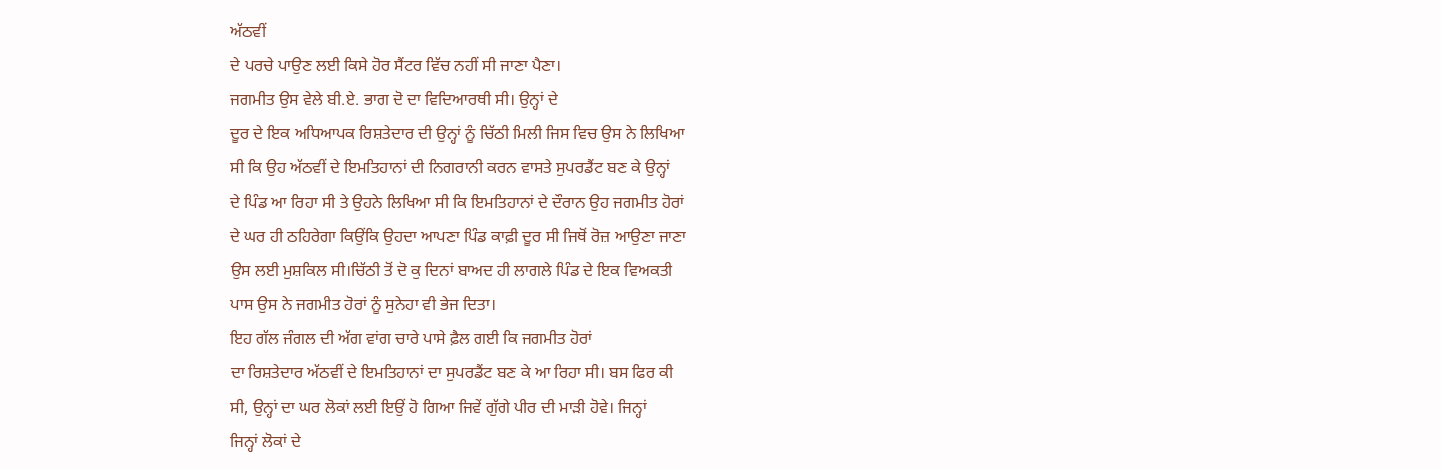ਅੱਠਵੀਂ
ਦੇ ਪਰਚੇ ਪਾਉਣ ਲਈ ਕਿਸੇ ਹੋਰ ਸੈਂਟਰ ਵਿੱਚ ਨਹੀਂ ਸੀ ਜਾਣਾ ਪੈਣਾ।
ਜਗਮੀਤ ਉਸ ਵੇਲੇ ਬੀ.ਏ. ਭਾਗ ਦੋ ਦਾ ਵਿਦਿਆਰਥੀ ਸੀ। ਉਨ੍ਹਾਂ ਦੇ
ਦੂਰ ਦੇ ਇਕ ਅਧਿਆਪਕ ਰਿਸ਼ਤੇਦਾਰ ਦੀ ਉਨ੍ਹਾਂ ਨੂੰ ਚਿੱਠੀ ਮਿਲੀ ਜਿਸ ਵਿਚ ਉਸ ਨੇ ਲਿਖਿਆ
ਸੀ ਕਿ ਉਹ ਅੱਠਵੀਂ ਦੇ ਇਮਤਿਹਾਨਾਂ ਦੀ ਨਿਗਰਾਨੀ ਕਰਨ ਵਾਸਤੇ ਸੁਪਰਡੈਂਟ ਬਣ ਕੇ ਉਨ੍ਹਾਂ
ਦੇ ਪਿੰਡ ਆ ਰਿਹਾ ਸੀ ਤੇ ਉਹਨੇ ਲਿਖਿਆ ਸੀ ਕਿ ਇਮਤਿਹਾਨਾਂ ਦੇ ਦੌਰਾਨ ਉਹ ਜਗਮੀਤ ਹੋਰਾਂ
ਦੇ ਘਰ ਹੀ ਠਹਿਰੇਗਾ ਕਿਉਂਕਿ ਉਹਦਾ ਆਪਣਾ ਪਿੰਡ ਕਾਫ਼ੀ ਦੂਰ ਸੀ ਜਿਥੋਂ ਰੋਜ਼ ਆਉਣਾ ਜਾਣਾ
ਉਸ ਲਈ ਮੁਸ਼ਕਿਲ ਸੀ।ਚਿੱਠੀ ਤੋਂ ਦੋ ਕੁ ਦਿਨਾਂ ਬਾਅਦ ਹੀ ਲਾਗਲੇ ਪਿੰਡ ਦੇ ਇਕ ਵਿਅਕਤੀ
ਪਾਸ ਉਸ ਨੇ ਜਗਮੀਤ ਹੋਰਾਂ ਨੂੰ ਸੁਨੇਹਾ ਵੀ ਭੇਜ ਦਿਤਾ।
ਇਹ ਗੱਲ ਜੰਗਲ ਦੀ ਅੱਗ ਵਾਂਗ ਚਾਰੇ ਪਾਸੇ ਫ਼ੈਲ ਗਈ ਕਿ ਜਗਮੀਤ ਹੋਰਾਂ
ਦਾ ਰਿਸ਼ਤੇਦਾਰ ਅੱਠਵੀਂ ਦੇ ਇਮਤਿਹਾਨਾਂ ਦਾ ਸੁਪਰਡੈਂਟ ਬਣ ਕੇ ਆ ਰਿਹਾ ਸੀ। ਬਸ ਫਿਰ ਕੀ
ਸੀ, ਉਨ੍ਹਾਂ ਦਾ ਘਰ ਲੋਕਾਂ ਲਈ ਇਉਂ ਹੋ ਗਿਆ ਜਿਵੇਂ ਗੁੱਗੇ ਪੀਰ ਦੀ ਮਾੜੀ ਹੋਵੇ। ਜਿਨ੍ਹਾਂ
ਜਿਨ੍ਹਾਂ ਲੋਕਾਂ ਦੇ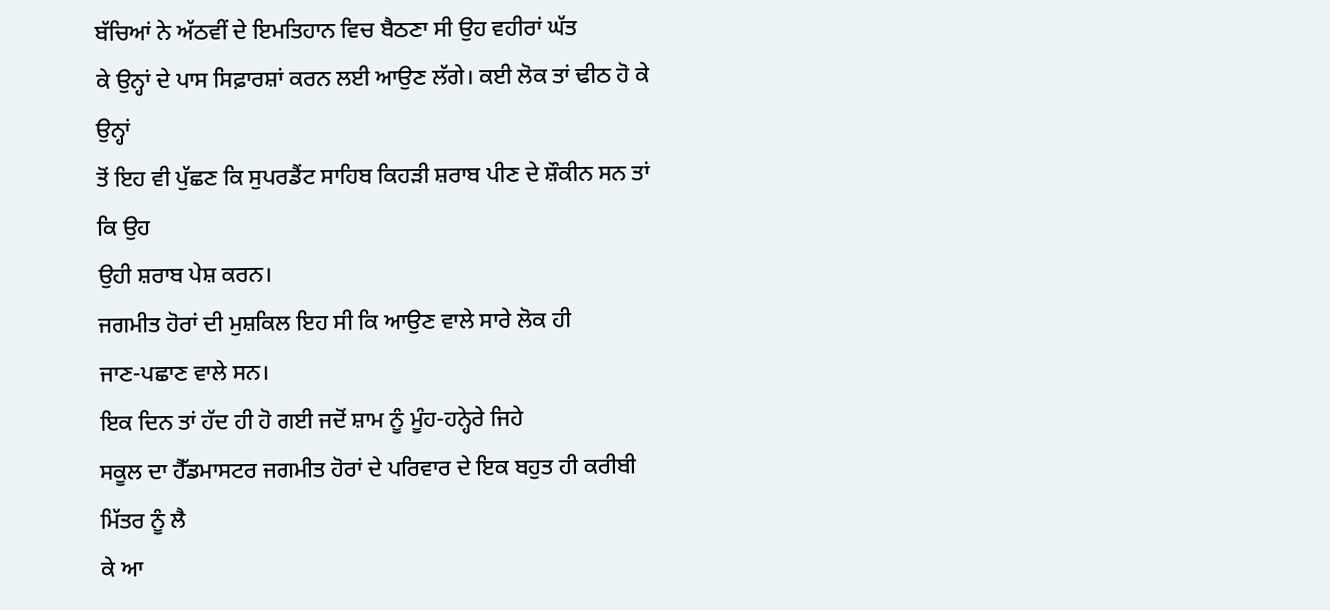ਬੱਚਿਆਂ ਨੇ ਅੱਠਵੀਂ ਦੇ ਇਮਤਿਹਾਨ ਵਿਚ ਬੈਠਣਾ ਸੀ ਉਹ ਵਹੀਰਾਂ ਘੱਤ
ਕੇ ਉਨ੍ਹਾਂ ਦੇ ਪਾਸ ਸਿਫ਼ਾਰਸ਼ਾਂ ਕਰਨ ਲਈ ਆਉਣ ਲੱਗੇ। ਕਈ ਲੋਕ ਤਾਂ ਢੀਠ ਹੋ ਕੇ ਉਨ੍ਹਾਂ
ਤੋਂ ਇਹ ਵੀ ਪੁੱਛਣ ਕਿ ਸੁਪਰਡੈਂਟ ਸਾਹਿਬ ਕਿਹੜੀ ਸ਼ਰਾਬ ਪੀਣ ਦੇ ਸ਼ੌਕੀਨ ਸਨ ਤਾਂ ਕਿ ਉਹ
ਉਹੀ ਸ਼ਰਾਬ ਪੇਸ਼ ਕਰਨ।
ਜਗਮੀਤ ਹੋਰਾਂ ਦੀ ਮੁਸ਼ਕਿਲ ਇਹ ਸੀ ਕਿ ਆਉਣ ਵਾਲੇ ਸਾਰੇ ਲੋਕ ਹੀ
ਜਾਣ-ਪਛਾਣ ਵਾਲੇ ਸਨ।
ਇਕ ਦਿਨ ਤਾਂ ਹੱਦ ਹੀ ਹੋ ਗਈ ਜਦੋਂ ਸ਼ਾਮ ਨੂੰ ਮੂੰਹ-ਹਨ੍ਹੇਰੇ ਜਿਹੇ
ਸਕੂਲ ਦਾ ਹੈੱਡਮਾਸਟਰ ਜਗਮੀਤ ਹੋਰਾਂ ਦੇ ਪਰਿਵਾਰ ਦੇ ਇਕ ਬਹੁਤ ਹੀ ਕਰੀਬੀ ਮਿੱਤਰ ਨੂੰ ਲੈ
ਕੇ ਆ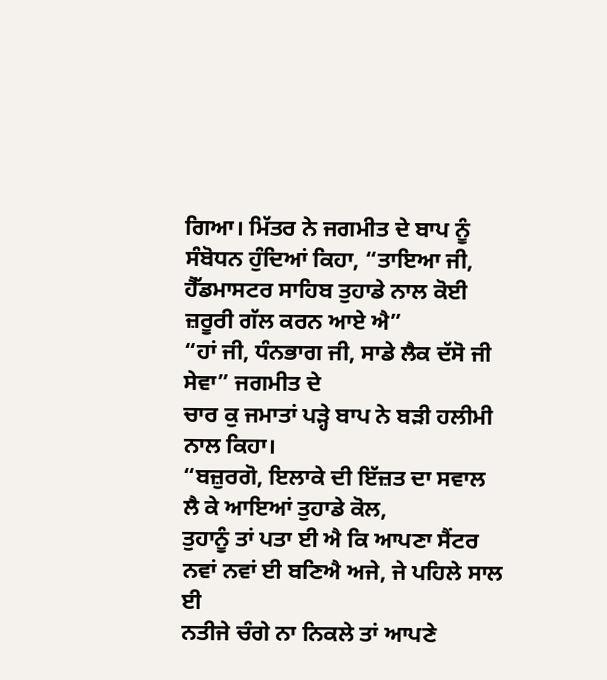ਗਿਆ। ਮਿੱਤਰ ਨੇ ਜਗਮੀਤ ਦੇ ਬਾਪ ਨੂੰ ਸੰਬੋਧਨ ਹੁੰਦਿਆਂ ਕਿਹਾ, “ਤਾਇਆ ਜੀ,
ਹੈੱਡਮਾਸਟਰ ਸਾਹਿਬ ਤੁਹਾਡੇ ਨਾਲ ਕੋਈ ਜ਼ਰੂਰੀ ਗੱਲ ਕਰਨ ਆਏ ਐ”
“ਹਾਂ ਜੀ, ਧੰਨਭਾਗ ਜੀ, ਸਾਡੇ ਲੈਕ ਦੱਸੋ ਜੀ ਸੇਵਾ” ਜਗਮੀਤ ਦੇ
ਚਾਰ ਕੁ ਜਮਾਤਾਂ ਪੜ੍ਹੇ ਬਾਪ ਨੇ ਬੜੀ ਹਲੀਮੀ ਨਾਲ ਕਿਹਾ।
“ਬਜ਼ੁਰਗੋ, ਇਲਾਕੇ ਦੀ ਇੱਜ਼ਤ ਦਾ ਸਵਾਲ ਲੈ ਕੇ ਆਇਆਂ ਤੁਹਾਡੇ ਕੋਲ,
ਤੁਹਾਨੂੰ ਤਾਂ ਪਤਾ ਈ ਐ ਕਿ ਆਪਣਾ ਸੈਂਟਰ ਨਵਾਂ ਨਵਾਂ ਈ ਬਣਿਐ ਅਜੇ, ਜੇ ਪਹਿਲੇ ਸਾਲ ਈ
ਨਤੀਜੇ ਚੰਗੇ ਨਾ ਨਿਕਲੇ ਤਾਂ ਆਪਣੇ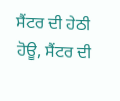ਸੈਂਟਰ ਦੀ ਹੇਠੀ ਹੋਊ, ਸੈਂਟਰ ਦੀ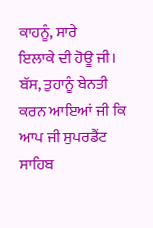ਕਾਹਨੂੰ, ਸਾਰੇ
ਇਲਾਕੇ ਦੀ ਹੋਊ ਜੀ। ਬੱਸ, ਤੁਹਾਨੂੰ ਬੇਨਤੀ ਕਰਨ ਆਇਆਂ ਜੀ ਕਿ ਆਪ ਜੀ ਸੁਪਰਡੈਂਟ ਸਾਹਿਬ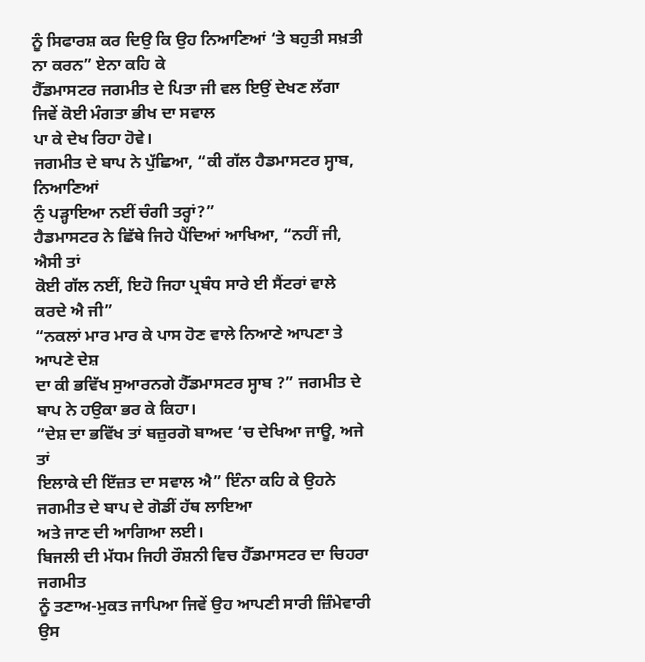ਨੂੰ ਸਿਫਾਰਸ਼ ਕਰ ਦਿਉ ਕਿ ਉਹ ਨਿਆਣਿਆਂ ‘ਤੇ ਬਹੁਤੀ ਸਖ਼ਤੀ ਨਾ ਕਰਨ” ਏਨਾ ਕਹਿ ਕੇ
ਹੈੱਡਮਾਸਟਰ ਜਗਮੀਤ ਦੇ ਪਿਤਾ ਜੀ ਵਲ ਇਉਂ ਦੇਖਣ ਲੱਗਾ ਜਿਵੇਂ ਕੋਈ ਮੰਗਤਾ ਭੀਖ ਦਾ ਸਵਾਲ
ਪਾ ਕੇ ਦੇਖ ਰਿਹਾ ਹੋਵੇ।
ਜਗਮੀਤ ਦੇ ਬਾਪ ਨੇ ਪੁੱਛਿਆ, “ਕੀ ਗੱਲ ਹੈਡਮਾਸਟਰ ਸ੍ਹਾਬ, ਨਿਆਣਿਆਂ
ਨੁੰ ਪੜ੍ਹਾਇਆ ਨਈਂ ਚੰਗੀ ਤਰ੍ਹਾਂ?”
ਹੈਡਮਾਸਟਰ ਨੇ ਛਿੱਥੇ ਜਿਹੇ ਪੈਂਦਿਆਂ ਆਖਿਆ, “ਨਹੀਂ ਜੀ, ਐਸੀ ਤਾਂ
ਕੋਈ ਗੱਲ ਨਈਂ, ਇਹੋ ਜਿਹਾ ਪ੍ਰਬੰਧ ਸਾਰੇ ਈ ਸੈਂਟਰਾਂ ਵਾਲੇ ਕਰਦੇ ਐ ਜੀ”
“ਨਕਲਾਂ ਮਾਰ ਮਾਰ ਕੇ ਪਾਸ ਹੋਣ ਵਾਲੇ ਨਿਆਣੇ ਆਪਣਾ ਤੇ ਆਪਣੇ ਦੇਸ਼
ਦਾ ਕੀ ਭਵਿੱਖ ਸੁਆਰਨਗੇ ਹੈੱਡਮਾਸਟਰ ਸ੍ਹਾਬ ?” ਜਗਮੀਤ ਦੇ ਬਾਪ ਨੇ ਹਉਕਾ ਭਰ ਕੇ ਕਿਹਾ।
“ਦੇਸ਼ ਦਾ ਭਵਿੱਖ ਤਾਂ ਬਜ਼ੁਰਗੋ ਬਾਅਦ ‘ਚ ਦੇਖਿਆ ਜਾਊ, ਅਜੇ ਤਾਂ
ਇਲਾਕੇ ਦੀ ਇੱਜ਼ਤ ਦਾ ਸਵਾਲ ਐ” ਇੰਨਾ ਕਹਿ ਕੇ ਉਹਨੇ ਜਗਮੀਤ ਦੇ ਬਾਪ ਦੇ ਗੋਡੀਂ ਹੱਥ ਲਾਇਆ
ਅਤੇ ਜਾਣ ਦੀ ਆਗਿਆ ਲਈ।
ਬਿਜਲੀ ਦੀ ਮੱਧਮ ਜਿਹੀ ਰੌਸ਼ਨੀ ਵਿਚ ਹੈੱਡਮਾਸਟਰ ਦਾ ਚਿਹਰਾ ਜਗਮੀਤ
ਨੂੰ ਤਣਾਅ-ਮੁਕਤ ਜਾਪਿਆ ਜਿਵੇਂ ਉਹ ਆਪਣੀ ਸਾਰੀ ਜ਼ਿੰਮੇਵਾਰੀ ਉਸ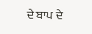ਦੇ ਬਾਪ ਦੇ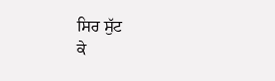ਸਿਰ ਸੁੱਟ
ਕੇ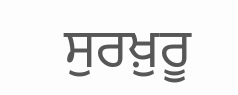ਸੁਰਖ਼ੁਰੂ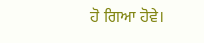ਹੋ ਗਿਆ ਹੋਵੇ।